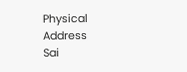Physical Address
Sai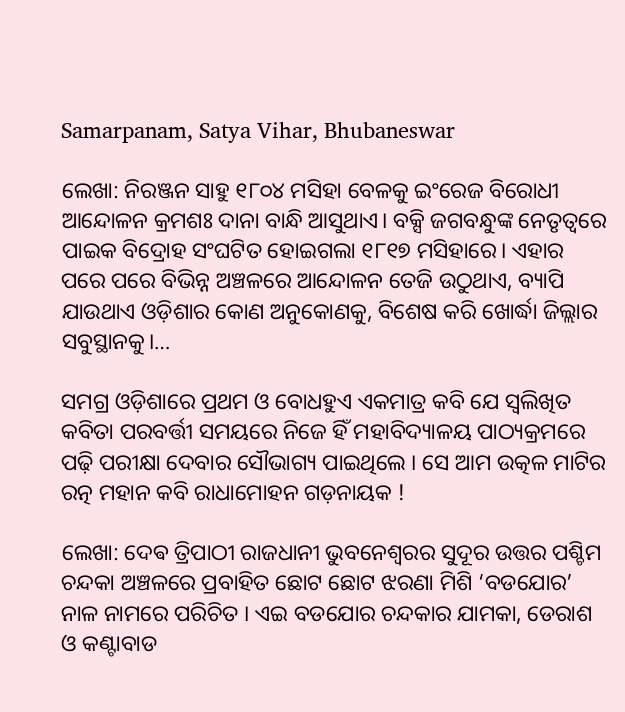Samarpanam, Satya Vihar, Bhubaneswar

ଲେଖା: ନିରଞ୍ଜନ ସାହୁ ୧୮୦୪ ମସିହା ବେଳକୁ ଇଂରେଜ ବିରୋଧୀ ଆନ୍ଦୋଳନ କ୍ରମଶଃ ଦାନା ବାନ୍ଧି ଆସୁଥାଏ। ବକ୍ସି ଜଗବନ୍ଧୁଙ୍କ ନେତୃତ୍ୱରେ ପାଇକ ବିଦ୍ରୋହ ସଂଘଟିତ ହୋଇଗଲା ୧୮୧୭ ମସିହାରେ। ଏହାର ପରେ ପରେ ବିଭିନ୍ନ ଅଞ୍ଚଳରେ ଆନ୍ଦୋଳନ ତେଜି ଉଠୁଥାଏ, ବ୍ୟାପି ଯାଉଥାଏ ଓଡ଼ିଶାର କୋଣ ଅନୁକୋଣକୁ, ବିଶେଷ କରି ଖୋର୍ଦ୍ଧା ଜିଲ୍ଲାର ସବୁସ୍ଥାନକୁ।…

ସମଗ୍ର ଓଡ଼ିଶାରେ ପ୍ରଥମ ଓ ବୋଧହୁଏ ଏକମାତ୍ର କବି ଯେ ସ୍ଵଲିଖିତ କବିତା ପରବର୍ତ୍ତୀ ସମୟରେ ନିଜେ ହିଁ ମହାବିଦ୍ୟାଳୟ ପାଠ୍ୟକ୍ରମରେ ପଢ଼ି ପରୀକ୍ଷା ଦେବାର ସୌଭାଗ୍ୟ ପାଇଥିଲେ । ସେ ଆମ ଉତ୍କଳ ମାଟିର ରତ୍ନ ମହାନ କବି ରାଧାମୋହନ ଗଡ଼ନାୟକ !

ଲେଖା: ଦେଵ ତ୍ରିପାଠୀ ରାଜଧାନୀ ଭୁବନେଶ୍ଵରର ସୁଦୂର ଉତ୍ତର ପଶ୍ଚିମ ଚନ୍ଦକା ଅଞ୍ଚଳରେ ପ୍ରବାହିତ ଛୋଟ ଛୋଟ ଝରଣା ମିଶି ‘ବଡଯୋର’ ନାଳ ନାମରେ ପରିଚିତ । ଏଇ ବଡଯୋର ଚନ୍ଦକାର ଯାମକା, ଡେରାଶ ଓ କଣ୍ଟାବାଡ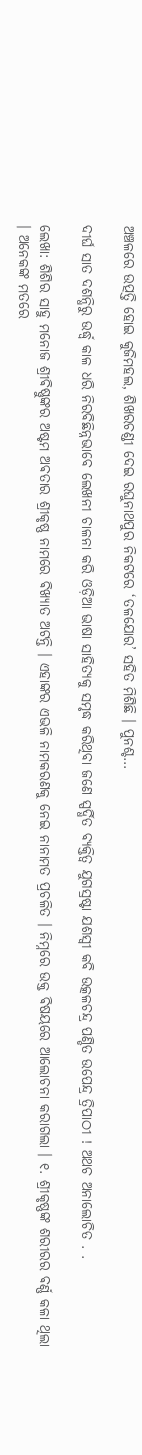ଅଞ୍ଚଳରେ ଉତ୍ପତ୍ତି ହୋଇ କୁଜିମହଲ, ଶିଖରଚଣ୍ଡୀ ଦେଇ ରଘୁନାଥପୁର ନିକଟରେ ‘ତଳଯୋର’ ସହିତ ମିଶିଛି । ପୁନଶ୍ଚ…

ଦୀର୍ଘ ସାତ ଦଶନ୍ଧିରୁ ଉର୍ଦ୍ଧ୍ବ କାଳ ଧରି ନିରବିଛିନ୍ନଭାବେ ଲେଖନୀ ଚାଳନା କରି ଓଡ଼ିଆ ଭାଷା ସାହିତ୍ୟକୁ ସମୃଦ୍ଧ କରିଥିବା ଜଣେ ସ୍ପର୍ଦ୍ଧିତ ବ୍ୟକ୍ତିତ୍ବ ଯୁଗସ୍ରଷ୍ଟା ଯଶସ୍ୱୀ କବି ଉତ୍କଳଚନ୍ଦ୍ର ପଣ୍ଡିତ ଉପେନ୍ଦ୍ର ତ୍ରିପାଠୀ ! ଅଥଚ ଅନାଲୋଚିତ . .

ଲେଖା: ଶିଶିର ସାହୁ ମନୋଜ ଶ୍ରୀଵିଷ୍ଣୁଙ୍କର ଅଷ୍ଟମ ଅଵତାର ଶ୍ରୀକୃଷ୍ଣ ନାମରେ ଵିଖ୍ଯାତ ଅଟନ୍ତି । ଏହାଙ୍କର ଏଭଳି ନାମକରଣକୁ ନେଇ ନାନାମତ ପ୍ରଚଳିତ । ନିମ୍ନରେ ଉକ୍ତ ଵିଷୟରେ ଆଲୋଚନା କରାଗଲା । ୧. ଶ୍ରୀକୃଷ୍ଣଙ୍କ ଶରୀରର ଵର୍ଣ୍ଣ କଳା ଥିଲା । ଅନେକଙ୍କ ମତରେ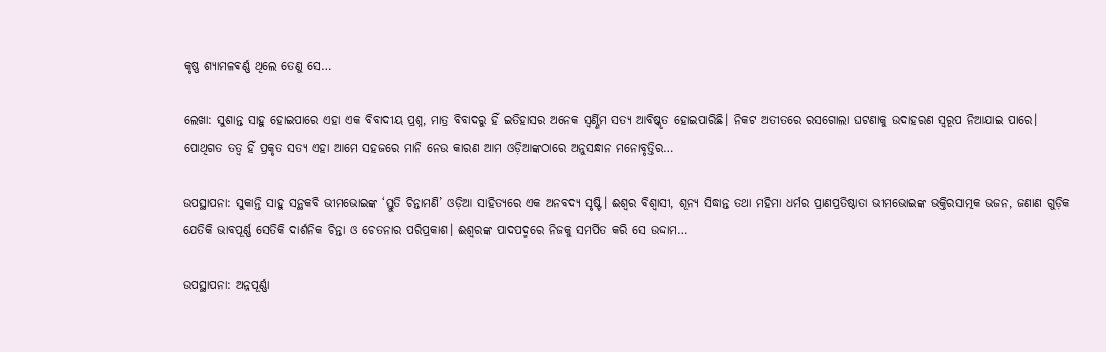କୃଷ୍ଣ ଶ୍ଯାମଳଵର୍ଣ୍ଣ ଥିଲେ ତେଣୁ ସେ…

ଲେଖା: ସୁଶାନ୍ତ ସାହୁ ହୋଇପାରେ ଏହା ଏକ ବିବାଦୀୟ ପ୍ରଶ୍ନ, ମାତ୍ର ବିବାଦରୁ ହିଁ ଇତିହାସର ଅନେକ ସ୍ବର୍ଣ୍ଣିମ ସତ୍ୟ ଆବିଷ୍କୃତ ହୋଇପାରିଛି। ନିକଟ ଅତୀତରେ ରସଗୋଲା ଘଟଣାକୁ ଉଦାହରଣ ସ୍ୱରୂପ ନିଆଯାଇ ପାରେ। ପୋଥିଗତ ତତ୍ବ ହିଁ ପ୍ରକୃତ ସତ୍ୟ ଏହା ଆମେ ସହଜରେ ମାନି ନେଉ କାରଣ ଆମ ଓଡ଼ିଆଙ୍କଠାରେ ଅନୁସନ୍ଧାନ ମନୋବୃତ୍ତିର…

ଉପସ୍ଥାପନା: ସୁକାନ୍ତି ସାହୁ ସନ୍ଥକବି ଭୀମଭୋଇଙ୍କ ‘ସ୍ତୁତି ଚିନ୍ତାମଣି’ ଓଡ଼ିଆ ସାହିତ୍ୟରେ ଏକ ଅନବଦ୍ୟ ସୃଷ୍ଟି। ଈଶ୍ୱର ବିଶ୍ବାସୀ, ଶୂନ୍ୟ ସିଦ୍ଧାନ୍ତ ତଥା ମହିମା ଧର୍ମର ପ୍ରାଣପ୍ରତିଷ୍ଠାତା ଭୀମଭୋଇଙ୍କ ଭକ୍ତିରସାତ୍ମକ ଭଜନ, ଜଣାଣ ଗୁଡ଼ିକ ଯେତିକି ଭାବପୂର୍ଣ୍ଣ ସେତିକି ଦାର୍ଶନିକ ଚିନ୍ତା ଓ ଚେତନାର ପରିପ୍ରକାଶ। ଈଶ୍ବରଙ୍କ ପାଦପଦ୍ମରେ ନିଜକୁ ସମର୍ପିତ କରି ସେ ଉଦ୍ଦାମ…

ଉପସ୍ଥାପନା: ଅନ୍ନପୂର୍ଣ୍ଣା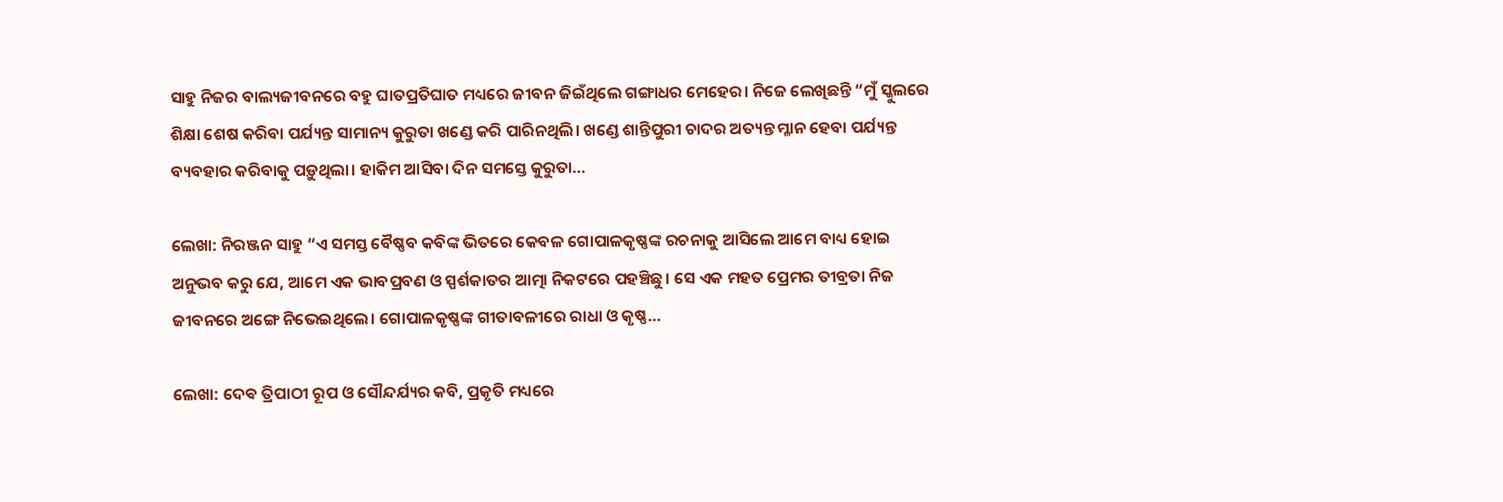ସାହୁ ନିଜର ବାଲ୍ୟଜୀବନରେ ବହୁ ଘାତପ୍ରତିଘାତ ମଧ୍ୟରେ ଜୀବନ ଜିଇଁଥିଲେ ଗଙ୍ଗାଧର ମେହେର। ନିଜେ ଲେଖିଛନ୍ତି “ମୁଁ ସ୍କୁଲରେ ଶିକ୍ଷା ଶେଷ କରିବା ପର୍ଯ୍ୟନ୍ତ ସାମାନ୍ୟ କୁରୁତା ଖଣ୍ଡେ କରି ପାରିନଥିଲି। ଖଣ୍ଡେ ଶାନ୍ତିପୁରୀ ଚାଦର ଅତ୍ୟନ୍ତ ମ୍ଳାନ ହେବା ପର୍ଯ୍ୟନ୍ତ ବ୍ୟବହାର କରିବାକୁ ପଡ଼ୁଥିଲା। ହାକିମ ଆସିବା ଦିନ ସମସ୍ତେ କୁରୁତା…

ଲେଖା: ନିରଞ୍ଜନ ସାହୁ “ଏ ସମସ୍ତ ବୈଷ୍ଣବ କବିଙ୍କ ଭିତରେ କେବଳ ଗୋପାଳକୃଷ୍ଣଙ୍କ ରଚନାକୁ ଆସିଲେ ଆମେ ବାଧ୍ୟ ହୋଇ ଅନୁଭବ କରୁ ଯେ, ଆମେ ଏକ ଭାବପ୍ରବଣ ଓ ସ୍ପର୍ଶକାତର ଆତ୍ମା ନିକଟରେ ପହଞ୍ଚିଛୁ। ସେ ଏକ ମହତ ପ୍ରେମର ତୀବ୍ରତା ନିଜ ଜୀବନରେ ଅଙ୍ଗେ ନିଭେଇଥିଲେ। ଗୋପାଳକୃଷ୍ଣଙ୍କ ଗୀତାବଳୀରେ ରାଧା ଓ କୃଷ୍ଣ…

ଲେଖା: ଦେଵ ତ୍ରିପାଠୀ ରୂପ ଓ ସୌନ୍ଦର୍ଯ୍ୟର କବି, ପ୍ରକୃତି ମଧ୍ୟରେ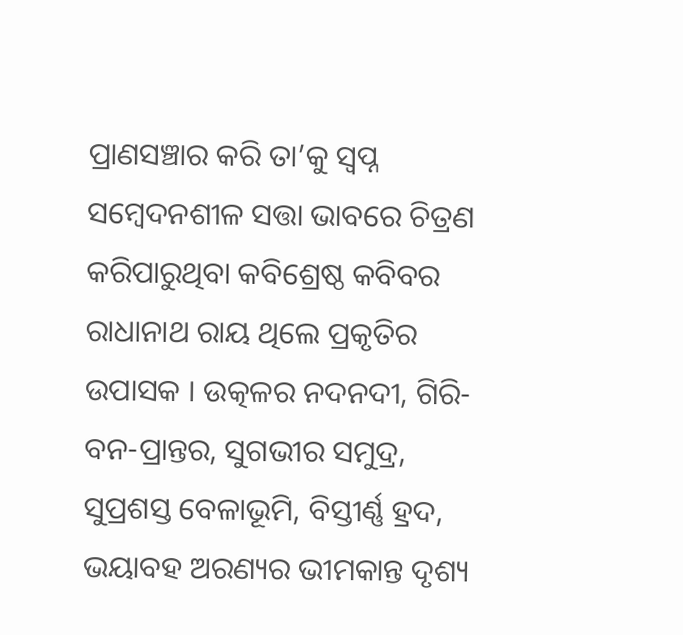ପ୍ରାଣସଞ୍ଚାର କରି ତା’କୁ ସ୍ୱପ୍ନ ସମ୍ବେଦନଶୀଳ ସତ୍ତା ଭାବରେ ଚିତ୍ରଣ କରିପାରୁଥିବା କବିଶ୍ରେଷ୍ଠ କବିବର ରାଧାନାଥ ରାୟ ଥିଲେ ପ୍ରକୃତିର ଉପାସକ । ଉତ୍କଳର ନଦନଦୀ, ଗିରି-ବନ-ପ୍ରାନ୍ତର, ସୁଗଭୀର ସମୁଦ୍ର, ସୁପ୍ରଶସ୍ତ ବେଳାଭୂମି, ବିସ୍ତୀର୍ଣ୍ଣ ହ୍ରଦ, ଭୟାବହ ଅରଣ୍ୟର ଭୀମକାନ୍ତ ଦୃଶ୍ୟ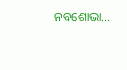ନବଶୋଭା…